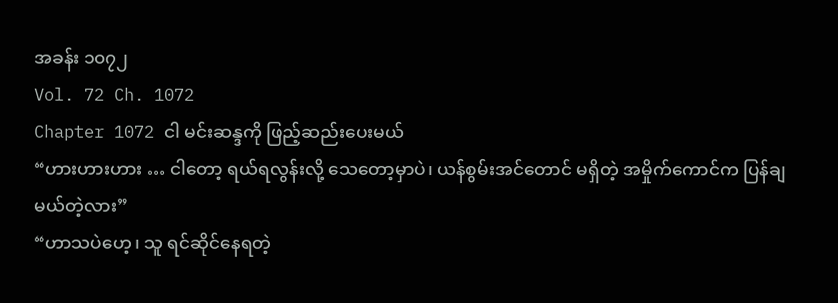အခန်း ၁၀၇၂
Vol. 72 Ch. 1072
Chapter 1072 ငါ မင်းဆန္ဒကို ဖြည့်ဆည်းပေးမယ်
“ဟားဟားဟား … ငါတော့ ရယ်ရလွန်းလို့ သေတော့မှာပဲ၊ ယန်စွမ်းအင်တောင် မရှိတဲ့ အမှိုက်ကောင်က ပြန်ချမယ်တဲ့လား”
“ဟာသပဲဟေ့၊ သူ ရင်ဆိုင်နေရတဲ့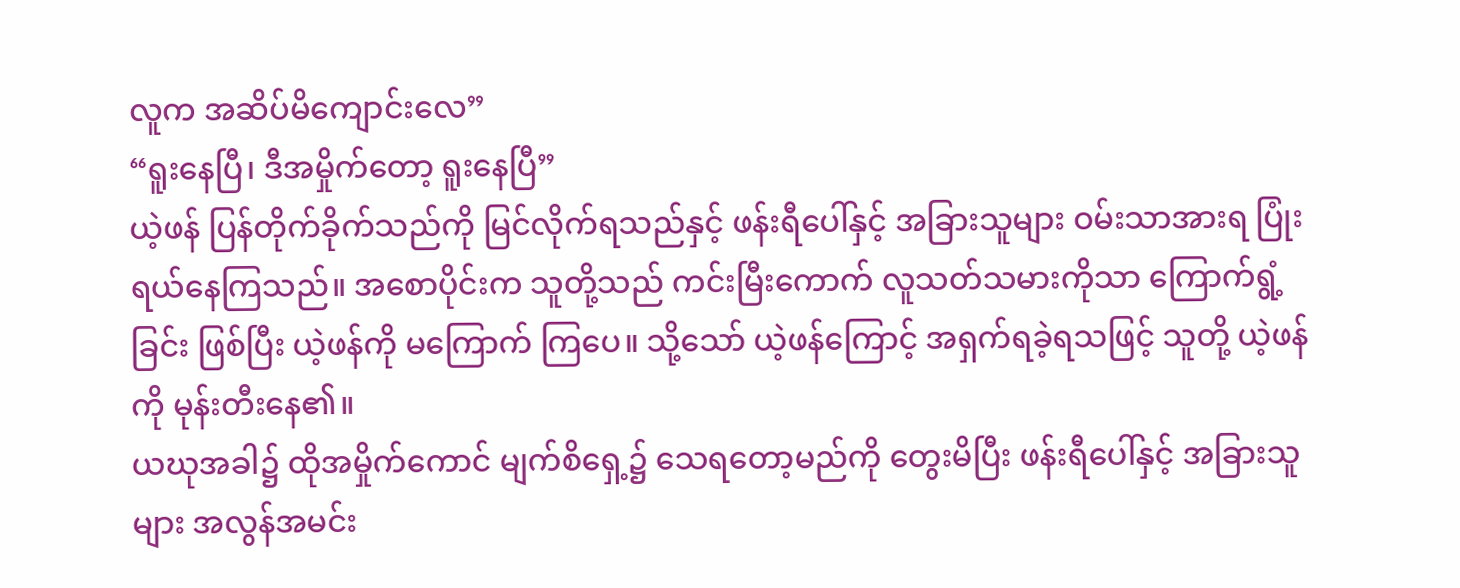လူက အဆိပ်မိကျောင်းလေ”
“ရူးနေပြီ၊ ဒီအမှိုက်တော့ ရူးနေပြီ”
ယဲ့ဖန် ပြန်တိုက်ခိုက်သည်ကို မြင်လိုက်ရသည်နှင့် ဖန်းရီပေါ်နှင့် အခြားသူများ ဝမ်းသာအားရ ပြုံးရယ်နေကြသည်။ အစောပိုင်းက သူတို့သည် ကင်းမြီးကောက် လူသတ်သမားကိုသာ ကြောက်ရွံ့ခြင်း ဖြစ်ပြီး ယဲ့ဖန်ကို မကြောက် ကြပေ။ သို့သော် ယဲ့ဖန်ကြောင့် အရှက်ရခဲ့ရသဖြင့် သူတို့ ယဲ့ဖန်ကို မုန်းတီးနေ၏။
ယဃုအခါ၌ ထိုအမှိုက်ကောင် မျက်စိရှေ့၌ သေရတော့မည်ကို တွေးမိပြီး ဖန်းရီပေါ်နှင့် အခြားသူများ အလွန်အမင်း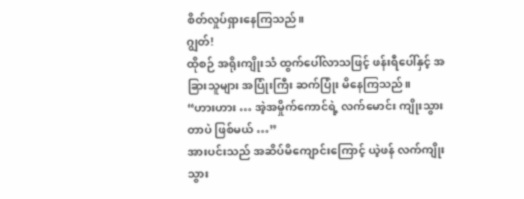စိတ်လှုပ်ရှားနေကြသည်။
ဂျွတ်!
ထိုစဉ် အရိုးကျိုးသံ ထွက်ပေါ်လာသဖြင့် ဖန်းရီပေါ်နှင့် အခြားသူများ အပြုံးကြီး ဆက်ပြုံး မိနေကြသည်။
“ဟားဟား … အဲ့အမှိုက်ကောင်ရဲ့ လက်မောင်း ကျိုးသွားတာပဲ ဖြစ်မယ် …”
အားပင်းသည် အဆိပ်မိကျောင်းကြောင့် ယဲ့ဖန် လက်ကျိုးသွား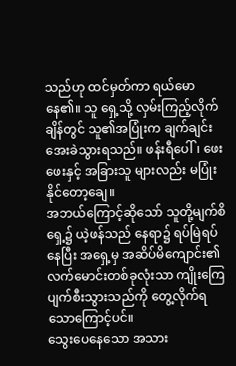သည်ဟု ထင်မှတ်ကာ ရယ်မောနေ၏။ သူ ရှေ့သို့ လှမ်းကြည့်လိုက်ချိန်တွင် သူ၏အပြုံးက ချက်ချင်း အေးခဲသွားရသည်။ ဖန်းရီပေါ်၊ ဖေးဖေးနှင့် အခြားသူ များလည်း မပြုံးနိုင်တော့ချေ။
အဘယ်ကြောင့်ဆိုသော် သူတို့မျက်စိရှေ့၌ ယဲ့ဖန်သည် နေရာ၌ ရပ်မြဲရပ်နေပြီး အရှေ့မှ အဆိပ်မိကျောင်း၏ လက်မောင်းတစ်ခုလုံးသာ ကျိုးကြေပျက်စီးသွားသည်ကို တွေ့လိုက်ရ သောကြောင့်ပင်။
သွေးပေနေသော အသား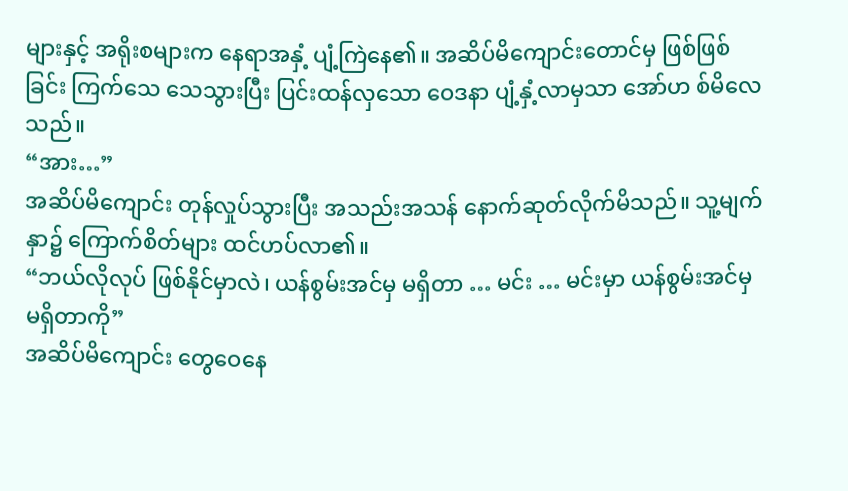များနှင့် အရိုးစများက နေရာအနှံ့ ပျံ့ကြဲနေ၏။ အဆိပ်မိကျောင်းတောင်မှ ဖြစ်ဖြစ်ခြင်း ကြက်သေ သေသွားပြီး ပြင်းထန်လှသော ဝေဒနာ ပျံ့နှံ့လာမှသာ အော်ဟ စ်မိလေသည်။
“အား…”
အဆိပ်မိကျောင်း တုန်လှုပ်သွားပြီး အသည်းအသန် နောက်ဆုတ်လိုက်မိသည်။ သူ့မျက်နှာ၌ ကြောက်စိတ်များ ထင်ဟပ်လာ၏။
“ဘယ်လိုလုပ် ဖြစ်နိုင်မှာလဲ၊ ယန်စွမ်းအင်မှ မရှိတာ … မင်း … မင်းမှာ ယန်စွမ်းအင်မှ မရှိတာကို”
အဆိပ်မိကျောင်း တွေဝေနေ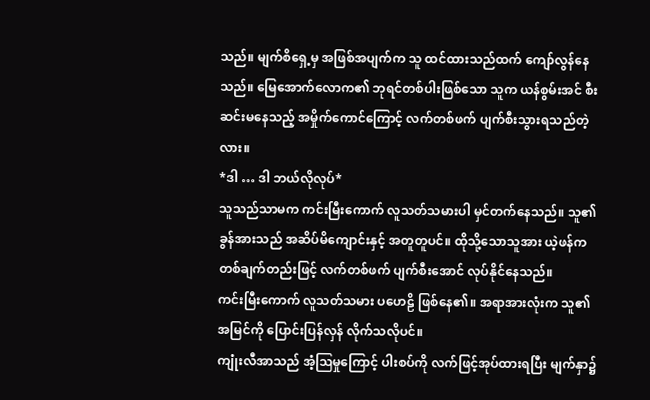သည်။ မျက်စိရှေ့မှ အဖြစ်အပျက်က သူ ထင်ထားသည်ထက် ကျော်လွန်နေသည်။ မြေအောက်လောက၏ ဘုရင်တစ်ပါးဖြစ်သော သူက ယန်စွမ်းအင် စီးဆင်းမနေသည့် အမှိုက်ကောင်ကြောင့် လက်တစ်ဖက် ပျက်စီးသွားရသည်တဲ့လား။
*ဒါ … ဒါ ဘယ်လိုလုပ်*
သူသည်သာမက ကင်းမြီးကောက် လူသတ်သမားပါ မှင်တက်နေသည်။ သူ၏ ခွန်အားသည် အဆိပ်မိကျောင်းနှင့် အတူတူပင်။ ထိုသို့သောသူအား ယဲ့ဖန်က တစ်ချက်တည်းဖြင့် လက်တစ်ဖက် ပျက်စီးအောင် လုပ်နိုင်နေသည်။
ကင်းမြီးကောက် လူသတ်သမား ပဟေဠိ ဖြစ်နေ၏။ အရာအားလုံးက သူ၏ အမြင်ကို ပြောင်းပြန်လှန် လိုက်သလိုပင်။
ကျုံးလီအာသည် အံ့ဩမှုကြောင့် ပါးစပ်ကို လက်ဖြင့်အုပ်ထားရပြီး မျက်နှာ၌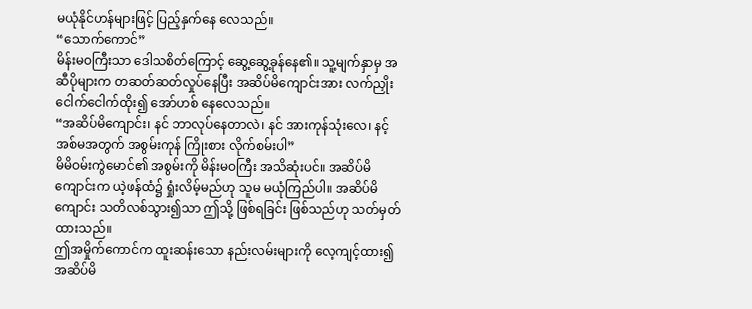မယုံနိုင်ဟန်များဖြင့် ပြည့်နှက်နေ လေသည်။
“သောက်ကောင်”
မိန်းမဝကြီးသာ ဒေါသစိတ်ကြောင့် ဆွေ့ဆွေ့ခုန်နေ၏။ သူ့မျက်နှာမှ အဆီပိုများက တဆတ်ဆတ်လှုပ်နေပြီး အဆိပ်မိကျောင်းအား လက်ညှိုးငေါက်ငေါက်ထိုး၍ အော်ဟစ် နေလေသည်။
“အဆိပ်မိကျောင်း၊ နင် ဘာလုပ်နေတာလဲ၊ နင် အားကုန်သုံးလေ၊ နင့်အစ်မအတွက် အစွမ်းကုန် ကြိုးစား လိုက်စမ်းပါ”
မိမိဝမ်းကွဲမောင်၏ အစွမ်းကို မိန်းမဝကြီး အသိဆုံးပင်။ အဆိပ်မိကျောင်းက ယဲ့ဖန်ထံ၌ ရှုံးလိမ့်မည်ဟု သူမ မယုံကြည်ပါ။ အဆိပ်မိကျောင်း သတိလစ်သွား၍သာ ဤသို့ ဖြစ်ရခြင်း ဖြစ်သည်ဟု သတ်မှတ်ထားသည်။
ဤအမှိုက်ကောင်က ထူးဆန်းသော နည်းလမ်းများကို လေ့ကျင့်ထား၍ အဆိပ်မိ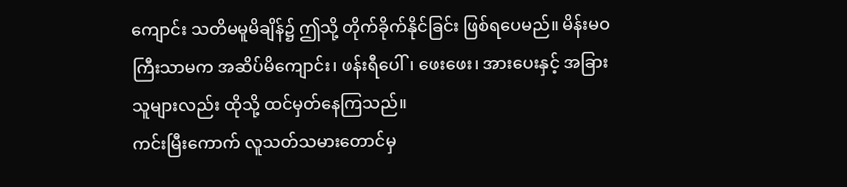ကျောင်း သတိမမူမိချိန်၌ ဤသို့ တိုက်ခိုက်နိုင်ခြင်း ဖြစ်ရပေမည်။ မိန်းမဝကြီးသာမက အဆိပ်မိကျောင်း၊ ဖန်းရီပေါ်၊ ဖေးဖေး၊ အားပေးနှင့် အခြားသူများလည်း ထိုသို့ ထင်မှတ်နေကြသည်။
ကင်းမြီးကောက် လူသတ်သမားတောင်မှ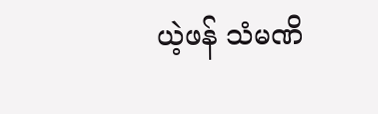ယဲ့ဖန် သံမဏိ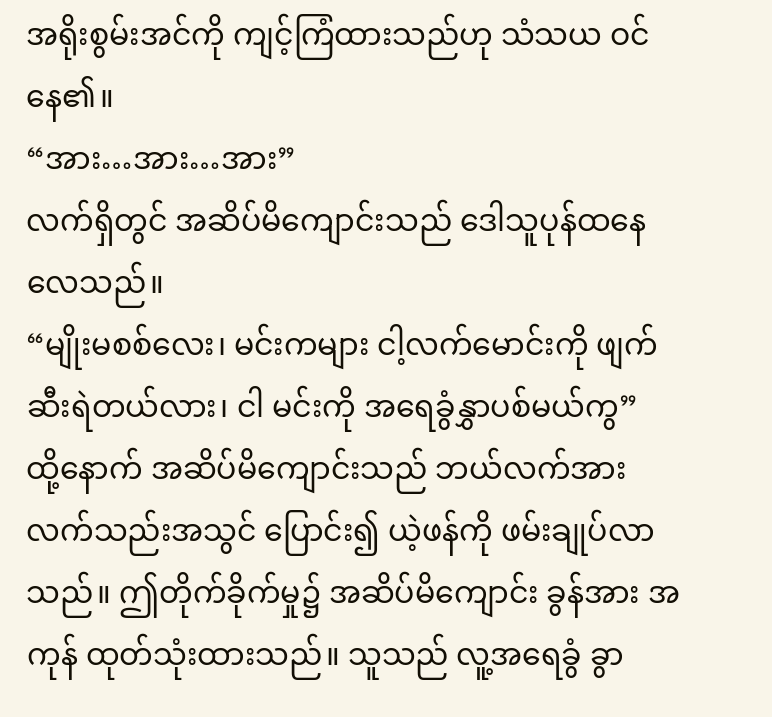အရိုးစွမ်းအင်ကို ကျင့်ကြံထားသည်ဟု သံသယ ဝင်နေ၏။
“အား…အား…အား”
လက်ရှိတွင် အဆိပ်မိကျောင်းသည် ဒေါသူပုန်ထနေလေသည်။
“မျိုးမစစ်လေး၊ မင်းကများ ငါ့လက်မောင်းကို ဖျက်ဆီးရဲတယ်လား၊ ငါ မင်းကို အရေခွံနွှာပစ်မယ်ကွ”
ထို့နောက် အဆိပ်မိကျောင်းသည် ဘယ်လက်အား လက်သည်းအသွင် ပြောင်း၍ ယဲ့ဖန်ကို ဖမ်းချုပ်လာသည်။ ဤတိုက်ခိုက်မှု၌ အဆိပ်မိကျောင်း ခွန်အား အကုန် ထုတ်သုံးထားသည်။ သူသည် လူ့အရေခွံ ခွာ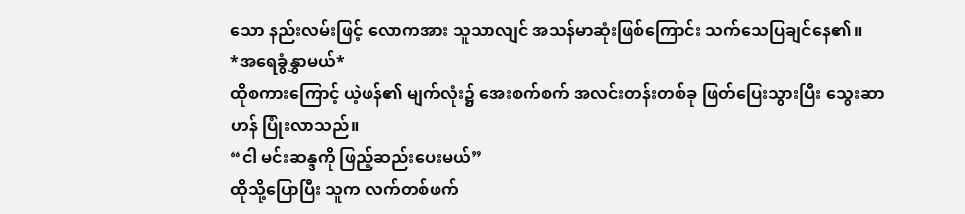သော နည်းလမ်းဖြင့် လောကအား သူသာလျင် အသန်မာဆုံးဖြစ်ကြောင်း သက်သေပြချင်နေ၏။
*အရေခွံနွှာမယ်*
ထိုစကားကြောင့် ယဲ့ဖန်၏ မျက်လုံး၌ အေးစက်စက် အလင်းတန်းတစ်ခု ဖြတ်ပြေးသွားပြီး သွေးဆာဟန် ပြုံးလာသည်။
“ငါ မင်းဆန္ဒကို ဖြည့်ဆည်းပေးမယ်”
ထိုသို့ပြောပြီး သူက လက်တစ်ဖက်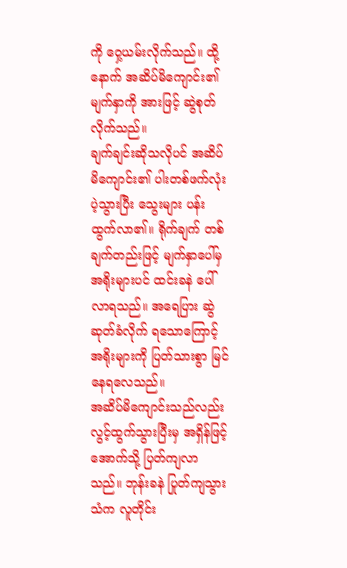ကို ဝှေ့ယမ်းလိုက်သည်။ ထို့နောက် အဆိပ်မိကျောင်း၏ မျက်နှာကို အားဖြင့် ဆွဲစုတ်လိုက်သည်။
ချက်ချင်းဆိုသလိုပင် အဆိပ်မိကျောင်း၏ ပါးတစ်ဖက်လုံး ပဲ့သွားပြီး သွေးများ ပန်းထွက်လာ၏။ ရိုက်ချက် တစ်ချက်တည်းဖြင့် မျက်နှာပေါ်မှ အရိုးများပင် ထင်းခနဲ ပေါ်လာရသည်။ အရေပြား ဆွဲဆုတ်ခံလိုက် ရသောကြောင့် အရိုးများကို ပြတ်သားစွာ မြင်နေရလေသည်။
အဆိပ်မိကျောင်းသည်လည်း လွင့်ထွက်သွားပြီးမှ အရှိန်ဖြင့် အောက်သို့ ပြတ်ကျလာသည်။ ဘုန်းခနဲ ပြုတ်ကျသွားသံက လူတိုင်း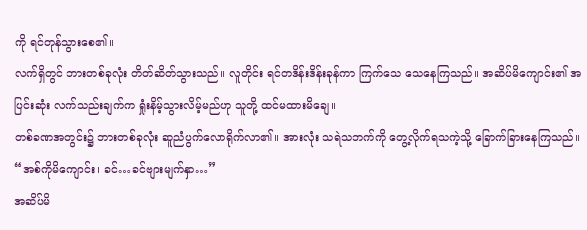ကို ရင်တုန်သွားစေ၏။
လက်ရှိတွင် ဘားတစ်ခုလုံး တိတ်ဆိတ်သွားသည်။ လူတိုင်း ရင်တဒိန်းဒိန်းခုန်ကာ ကြက်သေ သေနေကြသည်။ အဆိပ်မိကျောင်း၏ အပြင်းဆုံး လက်သည်းချက်က ရှုံးနိမ့်သွားလိမ့်မည်ဟု သူတို့ ထင်မထားမိချေ။
တစ်ခဏအတွင်း၌ ဘားတစ်ခုလုံး ဆူညံပွက်လောရိုက်လာ၏။ အားလုံး သရဲသဘက်ကို တွေ့လိုက်ရသကဲ့သို့ ခြောက်ခြားနေကြသည်။
“အစ်ကိုမိကျောင်း၊ ခင်…ခင်ဗျားမျက်နှာ…”
အဆိပ်မိ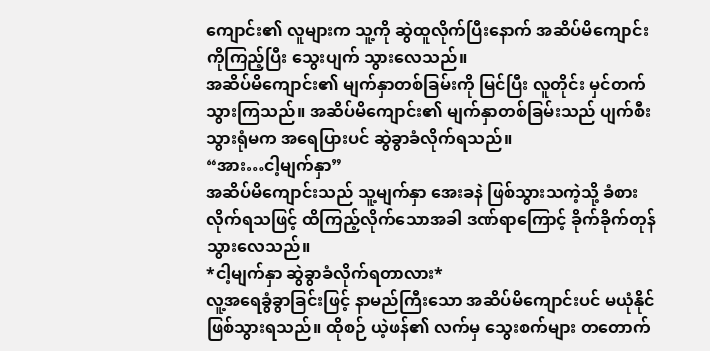ကျောင်း၏ လူများက သူ့ကို ဆွဲထူလိုက်ပြီးနောက် အဆိပ်မိကျောင်းကိုကြည့်ပြီး သွေးပျက် သွားလေသည်။
အဆိပ်မိကျောင်း၏ မျက်နှာတစ်ခြမ်းကို မြင်ပြီး လူတိုင်း မှင်တက်သွားကြသည်။ အဆိပ်မိကျောင်း၏ မျက်နှာတစ်ခြမ်းသည် ပျက်စီးသွားရုံမက အရေပြားပင် ဆွဲခွာခံလိုက်ရသည်။
“အား…ငါ့မျက်နှာ”
အဆိပ်မိကျောင်းသည် သူ့မျက်နှာ အေးခနဲ ဖြစ်သွားသကဲ့သို့ ခံစားလိုက်ရသဖြင့် ထိကြည့်လိုက်သောအခါ ဒဏ်ရာကြောင့် ခိုက်ခိုက်တုန်သွားလေသည်။
*ငါ့မျက်နှာ ဆွဲခွာခံလိုက်ရတာလား*
လူ့အရေခွံခွာခြင်းဖြင့် နာမည်ကြီးသော အဆိပ်မိကျောင်းပင် မယုံနိုင် ဖြစ်သွားရသည်။ ထိုစဉ် ယဲ့ဖန်၏ လက်မှ သွေးစက်များ တတောက်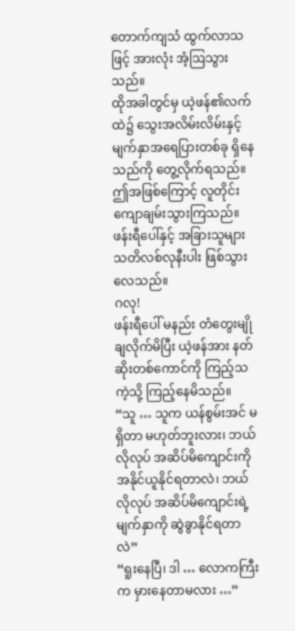တောက်ကျသံ ထွက်လာသဖြင့် အားလုံး အံ့ဩသွားသည်။
ထိုအခါတွင်မှ ယဲ့ဖန်၏လက်ထဲ၌ သွေးအလိမ်းလိမ်းနှင့် မျက်နှာအရေပြားတစ်ခု ရှိနေသည်ကို တွေ့လိုက်ရသည်။ ဤအဖြစ်ကြောင့် လူတိုင်း ကျောချမ်းသွားကြသည်။ ဖန်းရီပေါ်နှင့် အခြားသူများ သတိလစ်လုနီးပါး ဖြစ်သွား လေသည်။
ဂလု!
ဖန်းရီပေါ် မနည်း တံတွေးမျိုချလိုက်မိပြီး ယဲ့ဖန်အား နတ်ဆိုးတစ်ကောင်ကို ကြည့်သကဲ့သို့ ကြည့်နေမိသည်။
“သူ … သူက ယန်စွမ်းအင် မရှိတာ မဟုတ်ဘူးလား၊ ဘယ်လိုလုပ် အဆိပ်မိကျောင်းကို အနိုင်ယူနိုင်ရတာလဲ၊ ဘယ်လိုလုပ် အဆိပ်မိကျောင်းရဲ့ မျက်နှာကို ဆွဲခွာနိုင်ရတာလဲ”
“ရူးနေပြီ၊ ဒါ … လောကကြီးက မှားနေတာမလား …”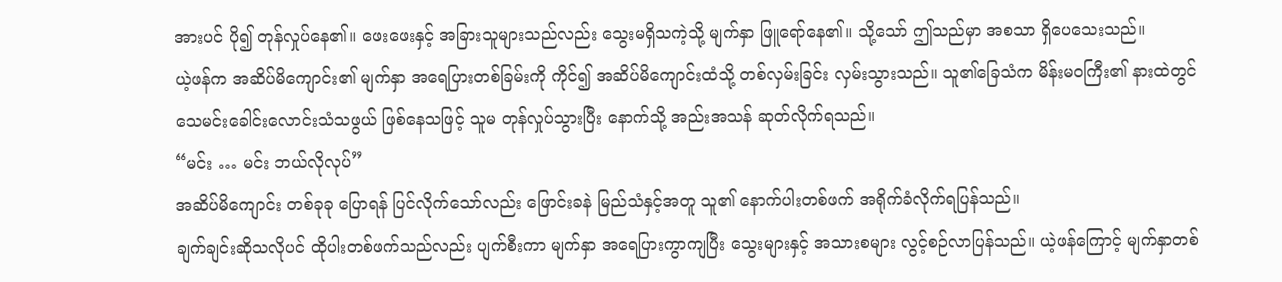အားပင် ပို၍ တုန်လှုပ်နေ၏။ ဖေးဖေးနှင့် အခြားသူများသည်လည်း သွေးမရှိသကဲ့သို့ မျက်နှာ ဖြူရော်နေ၏။ သို့သော် ဤသည်မှာ အစသာ ရှိပေသေးသည်။
ယဲ့ဖန်က အဆိပ်မိကျောင်း၏ မျက်နှာ အရေပြားတစ်ခြမ်းကို ကိုင်၍ အဆိပ်မိကျောင်းထံသို့ တစ်လှမ်းခြင်း လှမ်းသွားသည်။ သူ၏ခြေသံက မိန်းမဝကြီး၏ နားထဲတွင် သေမင်းခေါင်းလောင်းသံသဖွယ် ဖြစ်နေသဖြင့် သူမ တုန်လှုပ်သွားပြီး နောက်သို့ အည်းအသန် ဆုတ်လိုက်ရသည်။
“မင်း … မင်း ဘယ်လိုလုပ်”
အဆိပ်မိကျောင်း တစ်ခုခု ပြောရန် ပြင်လိုက်သော်လည်း ဖြောင်းခနဲ မြည်သံနှင့်အတူ သူ၏ နောက်ပါးတစ်ဖက် အရိုက်ခံလိုက်ရပြန်သည်။
ချက်ချင်းဆိုသလိုပင် ထိုပါးတစ်ဖက်သည်လည်း ပျက်စီးကာ မျက်နှာ အရေပြားကွာကျပြီး သွေးများနှင့် အသားစများ လွင့်စဉ်လာပြန်သည်။ ယဲ့ဖန်ကြောင့် မျက်နှာတစ်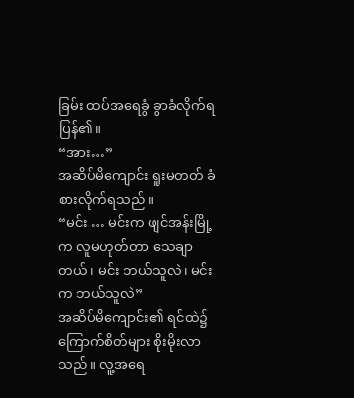ခြမ်း ထပ်အရေခွံ ခွာခံလိုက်ရပြန်၏။
“အား…”
အဆိပ်မိကျောင်း ရူးမတတ် ခံစားလိုက်ရသည်။
“မင်း … မင်းက ဖျင်အန်းမြို့က လူမဟုတ်တာ သေချာတယ်၊ မင်း ဘယ်သူလဲ၊ မင်းက ဘယ်သူလဲ”
အဆိပ်မိကျောင်း၏ ရင်ထဲ၌ ကြောက်စိတ်များ စိုးမိုးလာသည်။ လူ့အရေ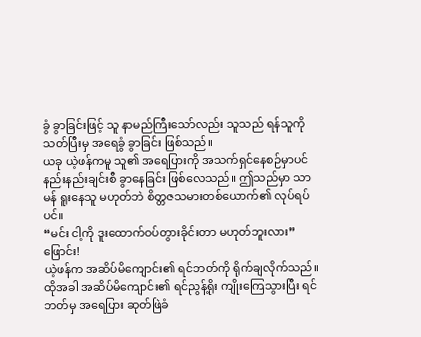ခွံ ခွာခြင်းဖြင့် သူ နာမည်ကြီးသော်လည်း သူသည် ရန်သူကို သတ်ပြီးမှ အရေခွံ ခွာခြင်း ဖြစ်သည်။
ယခု ယဲ့ဖန်ကမူ သူ၏ အရေပြားကို အသက်ရှင်နေစဉ်မှာပင် နည်းနည်းချင်းစီ ခွာနေခြင်း ဖြစ်လေသည်။ ဤသည်မှာ သာမန် ရူးနေသူ မဟုတ်ဘဲ စိတ္တဇသမားတစ်ယောက်၏ လုပ်ရပ်ပင်။
“မင်း ငါ့ကို ဒူးထောက်ဝပ်တွားခိုင်းတာ မဟုတ်ဘူးလား”
ဖြောင်း!
ယဲ့ဖန်က အဆိပ်မိကျောင်း၏ ရင်ဘတ်ကို ရိုက်ချလိုက်သည်။ ထိုအခါ အဆိပ်မိကျောင်း၏ ရင်ညွန့်ရိုး ကျိုးကြေသွားပြီး ရင်ဘတ်မှ အရေပြား ဆုတ်ဖြဲခံ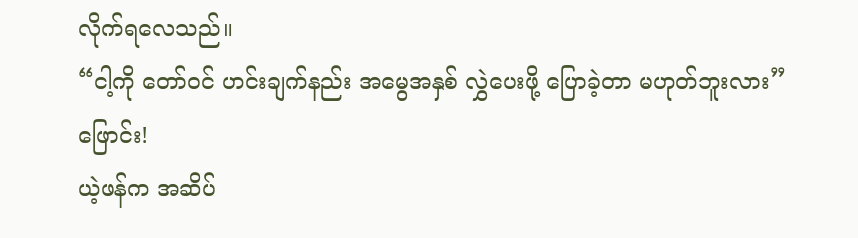လိုက်ရလေသည်။
“ငါ့ကို တော်ဝင် ဟင်းချက်နည်း အမွေအနှစ် လွှဲပေးဖို့ ပြောခဲ့တာ မဟုတ်ဘူးလား”
ဖြောင်း!
ယဲ့ဖန်က အဆိပ်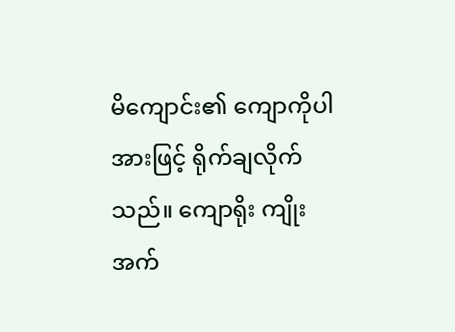မိကျောင်း၏ ကျောကိုပါ အားဖြင့် ရိုက်ချလိုက်သည်။ ကျောရိုး ကျိုးအက်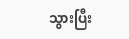သွားပြီး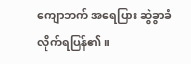ကျောဘက် အရေပြား ဆွဲခွာခံလိုက်ရပြန်၏။